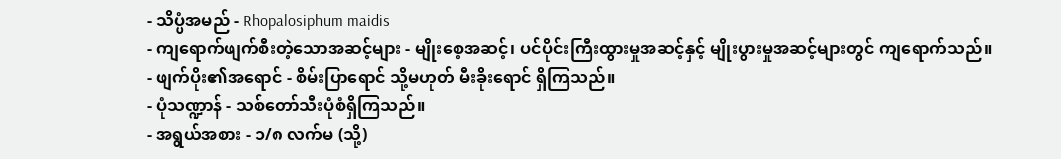- သိပ္ပံအမည် - Rhopalosiphum maidis
- ကျရောက်ဖျက်စီးတဲ့သောအဆင့်များ - မျိုးစေ့အဆင့်၊ ပင်ပိုင်းကြီးထွားမှုအဆင့်နှင့် မျိုးပွားမှုအဆင့်များတွင် ကျရောက်သည်။
- ဖျက်ပိုး၏အရောင် - စိမ်းပြာရောင် သို့မဟုတ် မီးခိုးရောင် ရှိကြသည်။
- ပုံသဏ္ဍာန် - သစ်တော်သီးပုံစံရှိကြသည်။
- အရွယ်အစား - ၁/၈ လက်မ (သို့)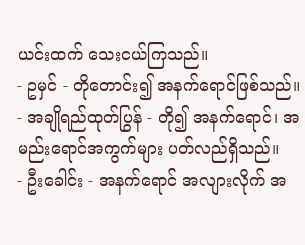ယင်းထက် သေးငယ်ကြသည်။
- ဥမှင် - တိုတောင်း၍ အနက်ရောင်ဖြစ်သည်။
- အချိုရည်ထုတ်ပြွန် - တို၍ အနက်ရောင်၊ အမည်းရောင်အကွက်များ ပတ်လည်ရှိသည်။
- ဦးခေါင်း - အနက်ရောင် အလျားလိုက် အ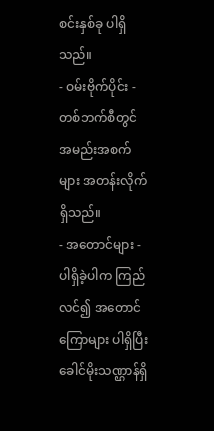စင်းနှစ်ခု ပါရှိသည်။
- ဝမ်းဗိုက်ပိုင်း - တစ်ဘက်စီတွင် အမည်းအစက်များ အတန်းလိုက်ရှိသည်။
- အတောင်များ - ပါရှိခဲ့ပါက ကြည်လင်၍ အတောင်ကြောများ ပါရှိပြီး ခေါင်မိုးသဏ္ဌာန်ရှိ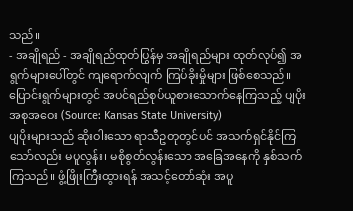သည်။
- အချိုရည် - အချိုရည်ထုတ်ပြွန်မှ အချိုရည်များ ထုတ်လုပ်၍ အရွက်များပေါ်တွင် ကျရောက်လျက် ကြပ်ခိုးမှိုများ ဖြစ်စေသည်။
ပြောင်းရွက်များတွင် အပင်ရည်စုပ်ယူစားသောက်နေကြသည့် ပျပိုးအစုအဝေး (Source: Kansas State University)
ပျပိုးများသည် ဆိုးဝါးသော ရာသီဥတုတွင်ပင် အသက်ရှင်နိုင်ကြသော်လည်း မပူလွန်း၊ မစိုစွတ်လွန်းသော အခြေအနေကို နှစ်သက်ကြသည်။ ဖွံ့ဖြိုးကြီးထွားရန် အသင့်တော်ဆုံး အပူ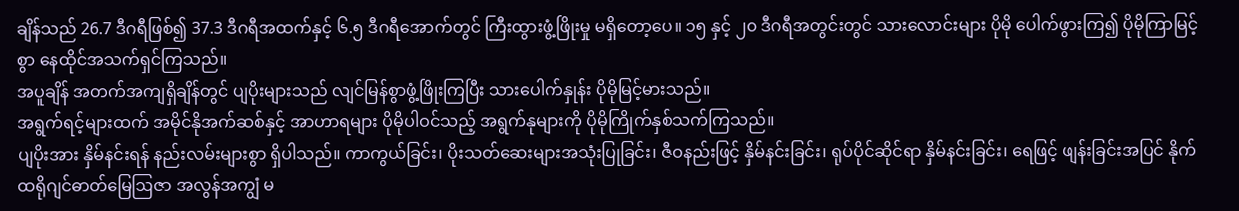ချိန်သည် 26.7 ဒီဂရီဖြစ်၍ 37.3 ဒီဂရီအထက်နှင့် ၆.၅ ဒီဂရီအောက်တွင် ကြီးထွားဖွံ့ဖြိုးမှု မရှိတော့ပေ။ ၁၅ နှင့် ၂၀ ဒီဂရီအတွင်းတွင် သားလောင်းများ ပိုမို ပေါက်ဖွားကြ၍ ပိုမိုကြာမြင့်စွာ နေထိုင်အသက်ရှင်ကြသည်။
အပူချိန် အတက်အကျရှိချိန်တွင် ပျပိုးများသည် လျင်မြန်စွာဖွံ့ဖြိုးကြပြီး သားပေါက်နှုန်း ပိုမိုမြင့်မားသည်။
အရွက်ရင့်များထက် အမိုင်နိုအက်ဆစ်နှင့် အာဟာရများ ပိုမိုပါဝင်သည့် အရွက်နုများကို ပိုမိုကြိုက်နှစ်သက်ကြသည်။
ပျပိုးအား နှိမ်နင်းရန် နည်းလမ်းများစွာ ရှိပါသည်။ ကာကွယ်ခြင်း၊ ပိုးသတ်ဆေးများအသုံးပြုခြင်း၊ ဇီဝနည်းဖြင့် နှိမ်နင်းခြင်း၊ ရုပ်ပိုင်ဆိုင်ရာ နှိမ်နင်းခြင်း၊ ရေဖြင့် ဖျန်းခြင်းအပြင် နိုက်ထရိုဂျင်ဓာတ်မြေဩဇာ အလွန်အကျွံ မ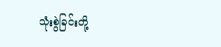သုံးစွဲခြင်းတို့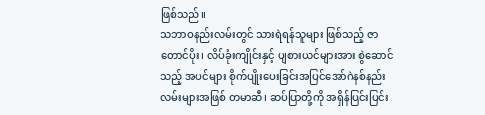ဖြစ်သည်။
သဘာဝနည်းလမ်းတွင် သားရဲရန်သူများ ဖြစ်သည့် ဇာတောင်ပိုး၊ လိပ်ခုံးကျိုင်းနှင့် ပျစားယင်များအား စွဲဆောင်သည့် အပင်များ စိုက်ပျိုးပေးခြင်းအပြင်အော်ဂဲနစ်နည်းလမ်းများအဖြစ် တမာဆီ၊ ဆပ်ပြာတို့ကို အရှိန်ပြင်းပြင်း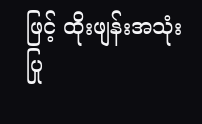ဖြင့် ထိုးဖျန်းအသုံးပြု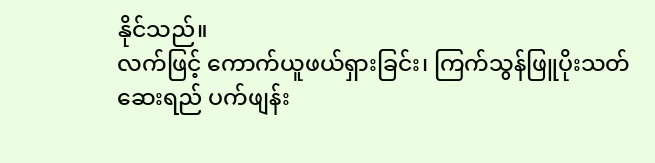နိုင်သည်။
လက်ဖြင့် ကောက်ယူဖယ်ရှားခြင်း၊ ကြက်သွန်ဖြူပိုးသတ်ဆေးရည် ပက်ဖျန်း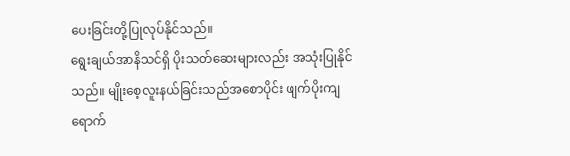ပေးခြင်းတို့ပြုလုပ်နိုင်သည်။
ရွေးချယ်အာနိသင်ရှိ ပိုးသတ်ဆေးများလည်း အသုံးပြုနိုင်သည်။ မျိုးစေ့လူးနယ်ခြင်းသည်အစောပိုင်း ဖျက်ပိုးကျရောက်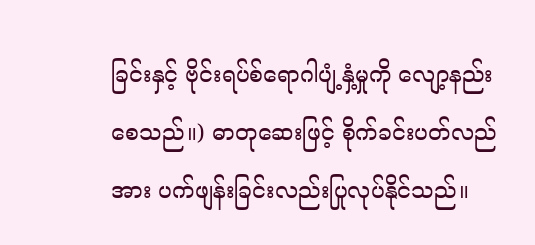ခြင်းနှင့် ဗိုင်းရပ်စ်ရောဂါပျံ့နှံ့မှုကို လျော့နည်းစေသည်။) ဓာတုဆေးဖြင့် စိုက်ခင်းပတ်လည်အား ပက်ဖျန်းခြင်းလည်းပြုလုပ်နိုင်သည်။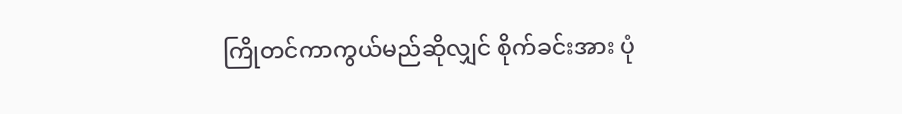ကြိုတင်ကာကွယ်မည်ဆိုလျှင် စိုက်ခင်းအား ပုံ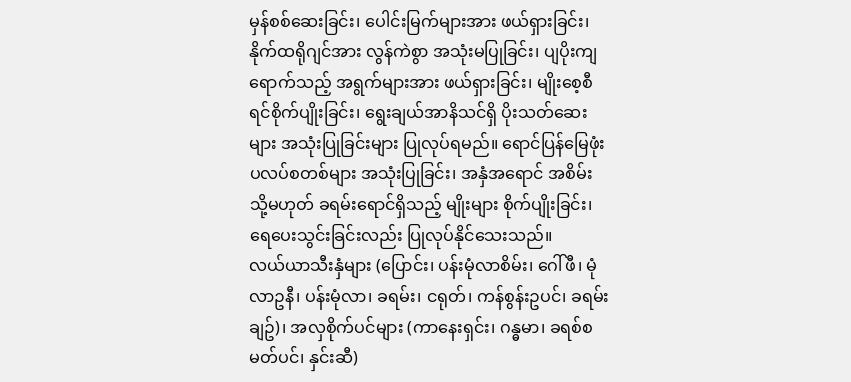မှန်စစ်ဆေးခြင်း၊ ပေါင်းမြက်များအား ဖယ်ရှားခြင်း၊ နိုက်ထရိုဂျင်အား လွန်ကဲစွာ အသုံးမပြုခြင်း၊ ပျပိုးကျရောက်သည့် အရွက်များအား ဖယ်ရှားခြင်း၊ မျိုးစေ့စီရင်စိုက်ပျိုးခြင်း၊ ရွေးချယ်အာနိသင်ရှိ ပိုးသတ်ဆေးများ အသုံးပြုခြင်းများ ပြုလုပ်ရမည်။ ရောင်ပြန်မြေဖုံးပလပ်စတစ်များ အသုံးပြုခြင်း၊ အနှံအရောင် အစိမ်း သို့မဟုတ် ခရမ်းရောင်ရှိသည့် မျိုးများ စိုက်ပျိုးခြင်း၊ ရေပေးသွင်းခြင်းလည်း ပြုလုပ်နိုင်သေးသည်။
လယ်ယာသီးနှံများ (ပြောင်း၊ ပန်းမုံလာစိမ်း၊ ဂေါ်ဖီ၊ မုံလာဥနီ၊ ပန်းမုံလာ၊ ခရမ်း၊ ငရုတ်၊ ကန်စွန်းဥပင်၊ ခရမ်းချဥ်)၊ အလှစိုက်ပင်များ (ကာနေးရှင်း၊ ဂန္ဓမာ၊ ခရစ်စမတ်ပင်၊ နှင်းဆီ)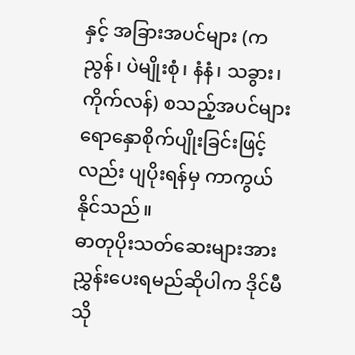နှင့် အခြားအပင်များ (ကညွန်၊ ပဲမျိုးစုံ၊ နံနံ၊ သခွား၊ ကိုက်လန်) စသည့်အပင်များ ရောနှောစိုက်ပျိုးခြင်းဖြင့်လည်း ပျပိုးရန်မှ ကာကွယ်နိုင်သည်။
ဓာတုပိုးသတ်ဆေးများအား ညွှန်းပေးရမည်ဆိုပါက ဒိုင်မီသို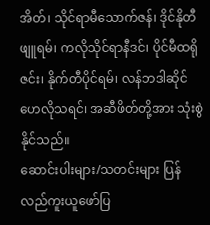အိတ်၊ သိုင်ရာမီသောက်ဇန်၊ ဒိုင်နိုတီဖျူရမ်၊ ကလိုသိုင်ရာနီဒင်၊ ပိုင်မီထရိုဇင်း၊ နိုက်တီပိုင်ရမ်၊ လန်ဘဒါဆိုင်ဟေလိုသရင်၊ အဆီဖိတ်တို့အား သုံးစွဲနိုင်သည်။
ဆောင်းပါးများ/သတင်းများ ပြန်လည်ကူးယူဖော်ပြ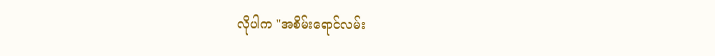လိုပါက "အစိမ်းရောင်လမ်း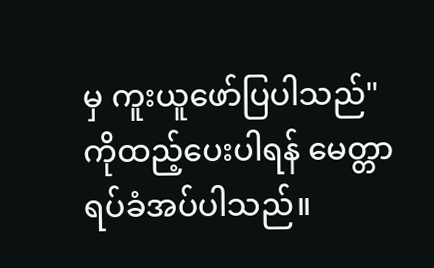မှ ကူးယူဖော်ပြပါသည်" ကိုထည့်ပေးပါရန် မေတ္တာရပ်ခံအပ်ပါသည်။